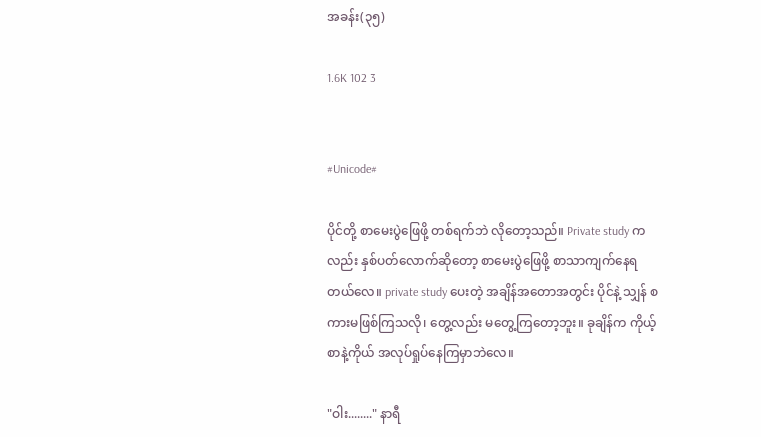အခန်း(၃၅)

1.6K 102 3


#Unicode#

ပိုင်တို့ စာမေးပွဲဖြေဖို့ တစ်ရက်ဘဲ လိုတော့သည်။ Private study ကလည်း နှစ်ပတ်လောက်ဆိုတော့ စာမေးပွဲဖြေဖို့ စာသာကျက်နေရတယ်လေ။ private study ပေးတဲ့ အချိန်အတောအတွင်း ပိုင်နဲ့ သျှန် စကားမဖြစ်ကြသလို၊ တွေ့လည်း မတွေ့ကြတော့ဘူး။ ခုချိန်က ကိုယ့်စာနဲ့ကိုယ် အလုပ်ရှုပ်နေကြမှာဘဲလေ။

"ဝါး........" နာရီ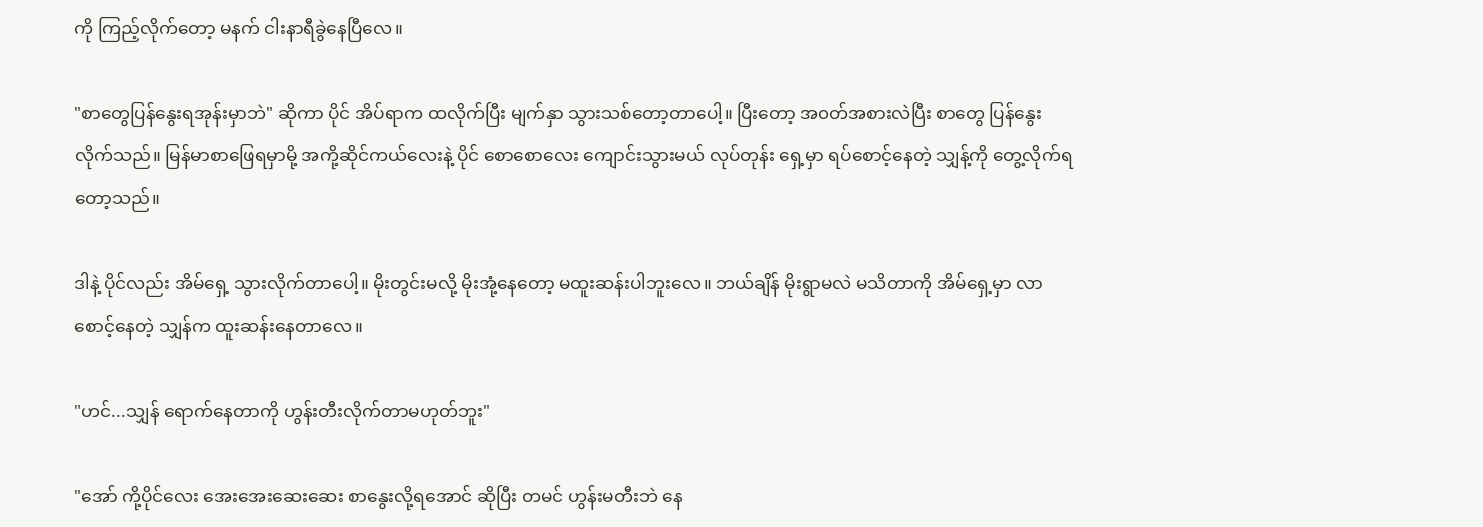ကို ကြည့်လိုက်တော့ မနက် ငါးနာရီခွဲနေပြီလေ။

"စာတွေပြန်နွေးရအုန်းမှာဘဲ" ဆိုကာ ပိုင် အိပ်ရာက ထလိုက်ပြီး မျက်နှာ သွားသစ်တော့တာပေါ့။ ပြီးတော့ အ၀တ်အစားလဲပြီး စာတွေ ပြန်နွေးလိုက်သည်။ မြန်မာစာဖြေရမှာမို့ အကို့ဆိုင်ကယ်လေးနဲ့ ပိုင် စောစောလေး ကျောင်းသွားမယ် လုပ်တုန်း ရှေ့မှာ ရပ်စောင့်နေတဲ့ သျှန့်ကို တွေ့လိုက်ရတော့သည်။

ဒါနဲ့ ပိုင်လည်း အိမ်ရှေ့ သွားလိုက်တာပေါ့။ မိုးတွင်းမလို့ မိုးအုံ့နေတော့ မထူးဆန်းပါဘူးလေ။ ဘယ်ချိန် မိုးရွာမလဲ မသိတာကို အိမ်ရှေ့မှာ လာစောင့်နေတဲ့ သျှန်က ထူးဆန်းနေတာလေ။

"ဟင်...သျှန် ရောက်နေတာကို ဟွန်းတီးလိုက်တာမဟုတ်ဘူး"

"အော် ကို့ပိုင်လေး အေးအေးဆေးဆေး စာနွေးလို့ရအောင် ဆိုပြီး တမင် ဟွန်းမတီးဘဲ နေ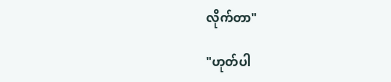လိုက်တာ"

"ဟုတ်ပါ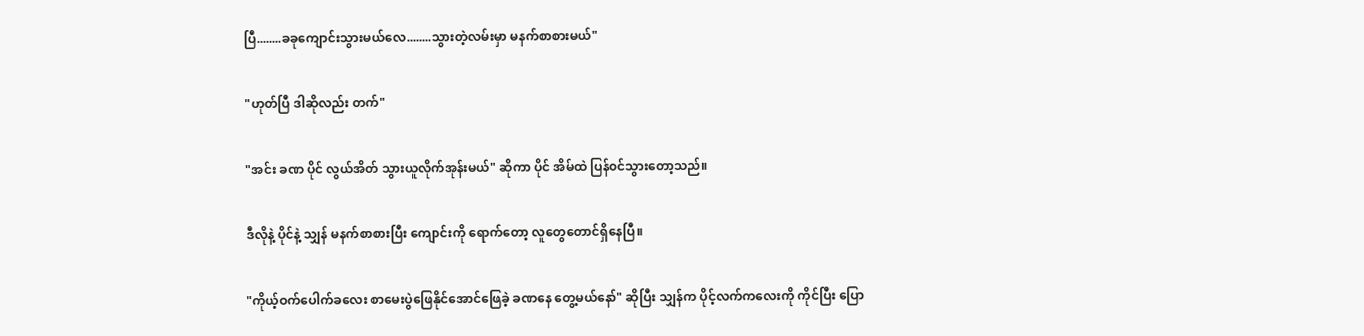ပြီ........ခခုကျောင်းသွားမယ်လေ........သွားတဲ့လမ်းမှာ မနက်စာစားမယ်"

"ဟုတ်ပြီ ဒါဆိုလည်း တက်"

"အင်း ခဏ ပိုင် လွယ်အိတ် သွားယူလိုက်အုန်းမယ်" ဆိုကာ ပိုင် အိမ်ထဲ ပြန်၀င်သွားတော့သည်။

ဒီလိုနဲ့ ပိုင်နဲ့ သျှန် မနက်စာစားပြီး ကျောင်းကို ရောက်တော့ လူတွေတောင်ရှိနေပြီ။

"ကိုယ့်ဝက်ပေါက်ခလေး စာမေးပွဲဖြေနိုင်အောင်ဖြေခဲ့ ခဏနေ တွေ့မယ်နော်" ဆိုပြီး သျှန်က ပိုင့်လက်ကလေးကို ကိုင်ပြီး ပြော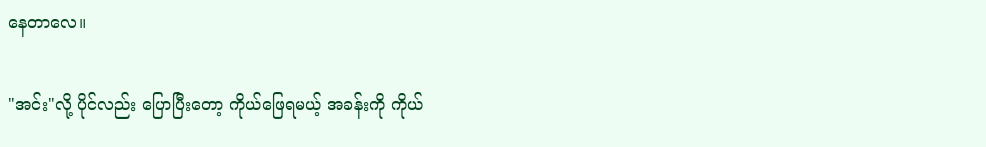နေတာလေ။

"အင်း"လို့ ပိုင်လည်း ပြောပြီးတော့ ကိုယ်ဖြေရမယ့် အခန်းကို ကိုယ်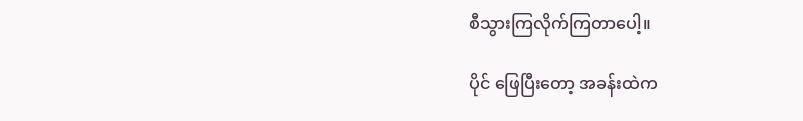စီသွားကြလိုက်ကြတာပေါ့။

ပိုင် ဖြေပြီးတော့ အခန်းထဲက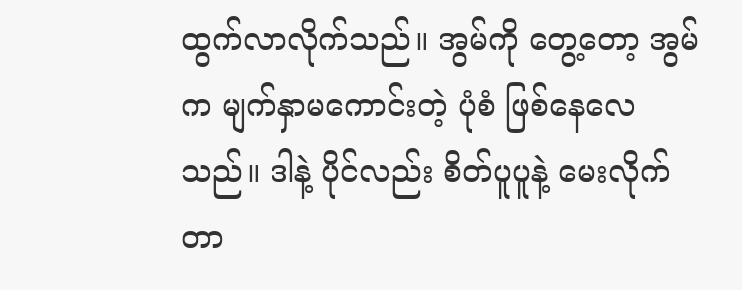ထွက်လာလိုက်သည်။ အွမ်ကို တွေ့တော့ အွမ်က မျက်နှာမကောင်းတဲ့ ပုံစံ ဖြစ်နေလေသည်။ ဒါနဲ့ ပိုင်လည်း စိတ်ပူပူနဲ့ မေးလိုက်တာ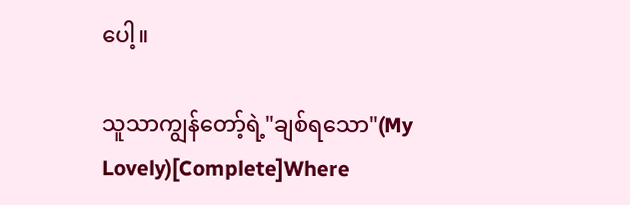ပေါ့။

သူသာကျွန်တော့်ရဲ့"ချစ်ရသော"(My Lovely)[Complete]Where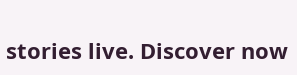stories live. Discover now